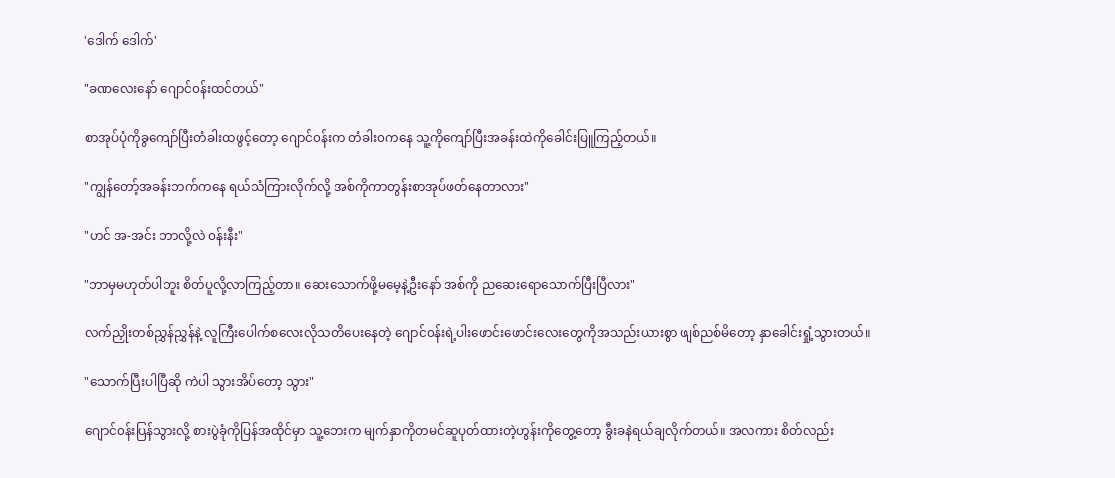'ဒေါက် ဒေါက်'

"ခဏလေးနော် ဂျောင်၀န်းထင်တယ်"

စာအုပ်ပုံကိုခွကျော်ပြီးတံခါးထဖွင့်တော့ ဂျောင်၀န်းက တံခါး၀ကနေ သူ့ကို‌ကျော်ပြီးအခန်းထဲကိုခေါင်းပြူကြည့်တယ်။

"ကျွန်တော့်အခန်းဘက်ကနေ ရယ်သံကြားလိုက်လို့ အစ်ကိုကာတွန်းစာအုပ်ဖတ်နေတာလား"

"ဟင် အ-အင်း ဘာလို့လဲ ၀န်းနီး"

"ဘာမှမဟုတ်ပါဘူး စိတ်ပူလို့လာကြည့်တာ။ ဆေးသောက်ဖို့မမေ့နဲ့ဦးနော် အစ်ကို ‌ညဆေးရောသောက်ပြီးပြီလား"

လက်ညှိုးတစ်ညွှန်ညွှန်နဲ့ လူကြီးပေါက်စလေးလိုသတိပေးနေတဲ့ ဂျောင်၀န်းရဲ့ပါးဖောင်းဖောင်းလေးတွေကိုအသည်းယားစွာ ဖျစ်ညစ်မိတော့ နှာခေါင်းရှုံ့သွားတယ်။

"သောက်ပြီးပါပြီဆို ကဲပါ သွားအိပ်တော့ သွား"

ဂျောင်၀န်းပြန်သွားလို့ စားပွဲခုံကိုပြန်အထိုင်မှာ သူ့ဘေးက မျက်နှာကိုတမင်ဆူပုတ်ထားတဲ့ဟွန်းကိုတွေ့တော့ ခွီးခနဲရယ်ချလိုက်တယ်။ အလကား စိတ်လည်း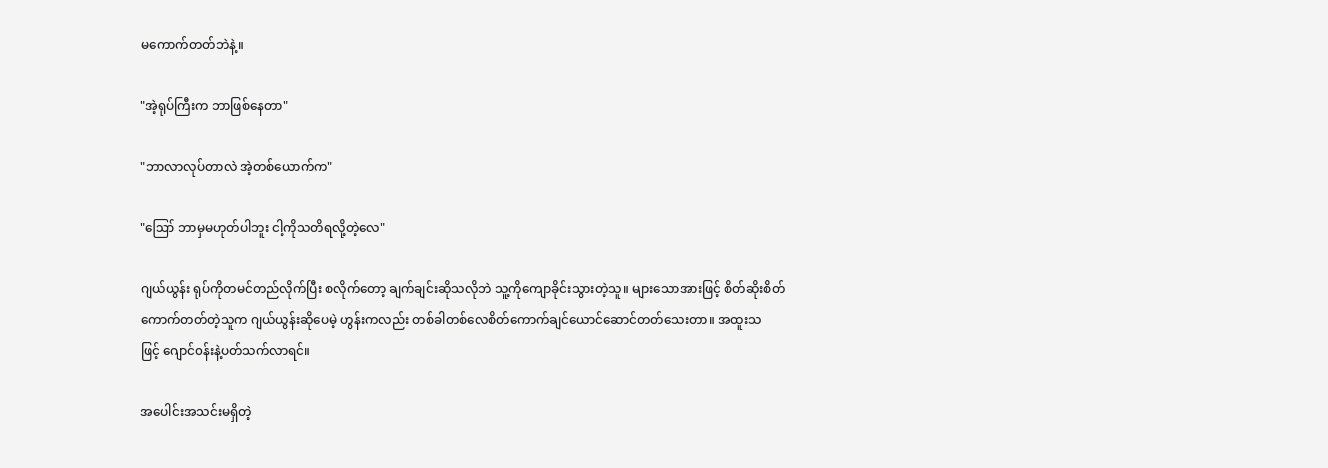မကောက်တတ်ဘဲနဲ့။

"အဲ့ရုပ်ကြီးက ဘာဖြစ်နေတာ"

"ဘာလာလုပ်တာလဲ အဲ့တစ်ယောက်က"

"ဪ ဘာမှမဟုတ်ပါဘူး ငါ့ကိုသတိရလို့တဲ့လေ"

ဂျယ်ယွန်း ရုပ်ကိုတမင်တည်လိုက်ပြီး စလိုက်တော့ ချက်ချင်းဆိုသလိုဘဲ သူ့ကိုကျောခိုင်းသွားတဲ့သူ။ ‌များ‌သောအားဖြင့် စိတ်ဆိုးစိတ်ကောက်တတ်တဲ့သူက ဂျယ်ယွန်းဆိုပေမဲ့ ဟွန်းကလည်း တစ်ခါတစ်လေစိတ်ကောက်ချင်ယောင်ဆောင်တတ်သေးတာ။ အထူးသဖြင့် ‌ဂျောင်၀န်းနဲ့ပတ်သက်လာရင်။

အပေါင်းအသင်းမရှိတဲ့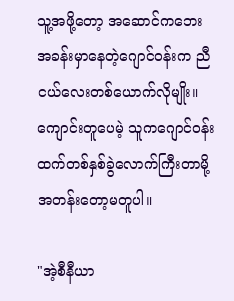သူ့အဖို့တော့ အဆောင်ကဘေးအခန်းမှာနေတဲ့‌‌ဂျောင်၀န်းက ညီငယ်လေးတစ်ယောက်လိုမျိုး။ ကျောင်းတူပေမဲ့ သူကဂျောင်၀န်းထက်တစ်နှစ်ခွဲလောက်ကြီးတာမို့ အတန်းတော့မတူပါ။

"အဲ့စီနီယာ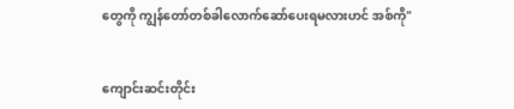တွေကို ကျွန်တော်တစ်ခါလောက်ဆော်ပေးရမလားဟင် ‌အစ်ကို"


ကျောင်းဆင်းတိုင်း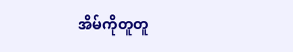အိမ်ကိုတူတူ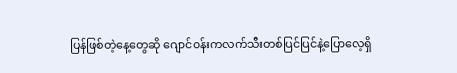ပြန်ဖြစ်တဲ့နေ့တွေဆို ‌ဂျောင်၀န်းကလက်သီးတစ်ပြင်ပြင်နဲ့ပြောလေ့ရှိ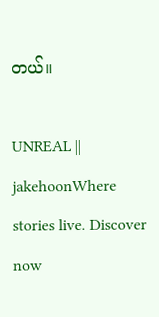တယ်။

UNREAL || jakehoonWhere stories live. Discover now